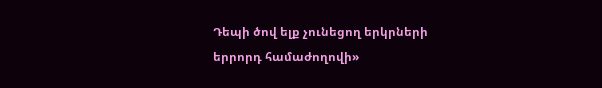Դեպի ծով ելք չունեցող երկրների երրորդ համաժողովի»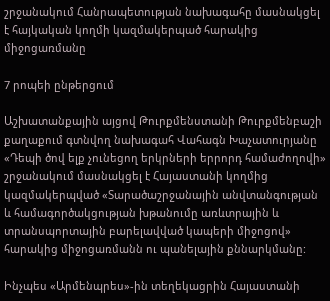շրջանակում Հանրապետության նախագահը մասնակցել է հայկական կողմի կազմակերպած հարակից միջոցառմանը

7 րոպեի ընթերցում

Աշխատանքային այցով Թուրքմենստանի Թուրքմենբաշի քաղաքում գտնվող նախագահ Վահագն Խաչատուրյանը «Դեպի ծով ելք չունեցող երկրների երրորդ համաժողովի» շրջանակում մասնակցել է Հայաստանի կողմից կազմակերպված «Տարածաշրջանային անվտանգության և համագործակցության խթանումը առևտրային և տրանսպորտային բարելավված կապերի միջոցով» հարակից միջոցառմանն ու պանելային քննարկմանը:

Ինչպես «Արմենպրես»-ին տեղեկացրին Հայաստանի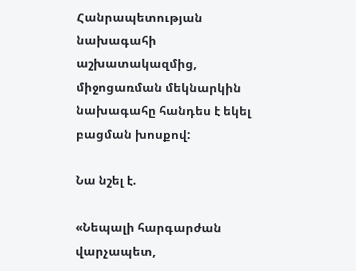Հանրապետության նախագահի աշխատակազմից, միջոցառման մեկնարկին նախագահը հանդես է եկել բացման խոսքով:

Նա նշել է.

«Նեպալի հարգարժան վարչապետ,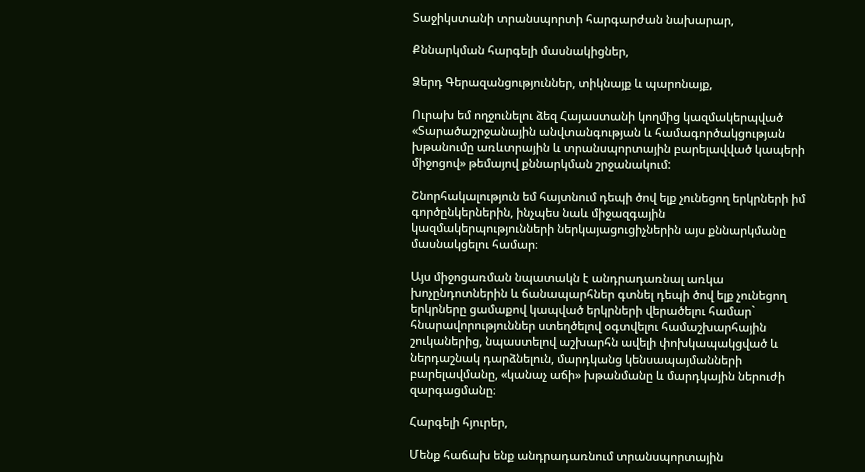Տաջիկստանի տրանսպորտի հարգարժան նախարար,

Քննարկման հարգելի մասնակիցներ,

Ձերդ Գերազանցություններ, տիկնայք և պարոնայք,

Ուրախ եմ ողջունելու ձեզ Հայաստանի կողմից կազմակերպված «Տարածաշրջանային անվտանգության և համագործակցության խթանումը առևտրային և տրանսպորտային բարելավված կապերի միջոցով» թեմայով քննարկման շրջանակում:

Շնորհակալություն եմ հայտնում դեպի ծով ելք չունեցող երկրների իմ գործընկերներին, ինչպես նաև միջազգային կազմակերպությունների ներկայացուցիչներին այս քննարկմանը մասնակցելու համար։

Այս միջոցառման նպատակն է անդրադառնալ առկա խոչընդոտներին և ճանապարհներ գտնել դեպի ծով ելք չունեցող երկրները ցամաքով կապված երկրների վերածելու համար` հնարավորություններ ստեղծելով օգտվելու համաշխարհային շուկաներից, նպաստելով աշխարհն ավելի փոխկապակցված և ներդաշնակ դարձնելուն, մարդկանց կենսապայմանների բարելավմանը, «կանաչ աճի» խթանմանը և մարդկային ներուժի զարգացմանը։

Հարգելի հյուրեր,

Մենք հաճախ ենք անդրադառնում տրանսպորտային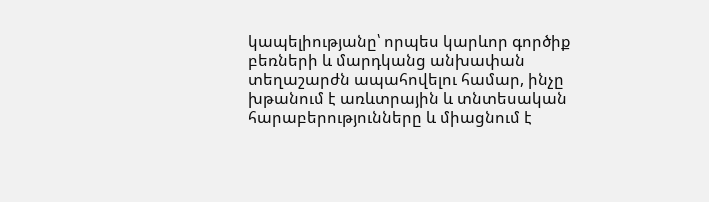կապելիությանը՝ որպես կարևոր գործիք բեռների և մարդկանց անխափան տեղաշարժն ապահովելու համար, ինչը խթանում է առևտրային և տնտեսական հարաբերությունները և միացնում է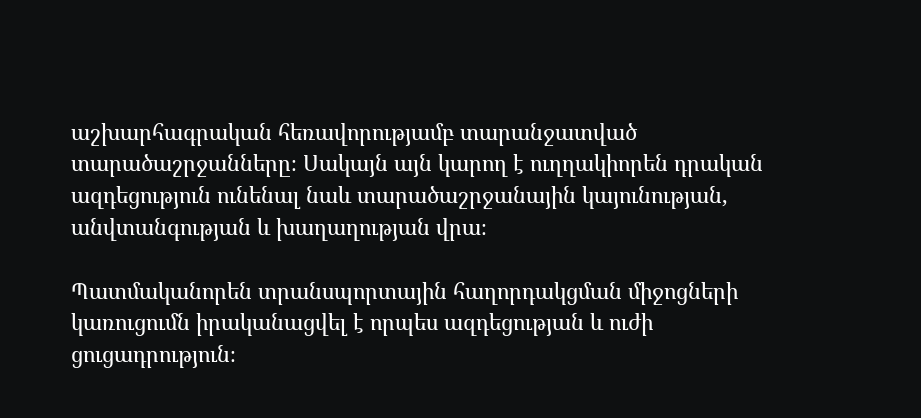աշխարհագրական հեռավորությամբ տարանջատված տարածաշրջանները։ Սակայն այն կարող է ուղղակիորեն դրական ազդեցություն ունենալ նաև տարածաշրջանային կայունության, անվտանգության և խաղաղության վրա։

Պատմականորեն տրանսպորտային հաղորդակցման միջոցների կառուցումն իրականացվել է որպես ազդեցության և ուժի ցուցադրություն։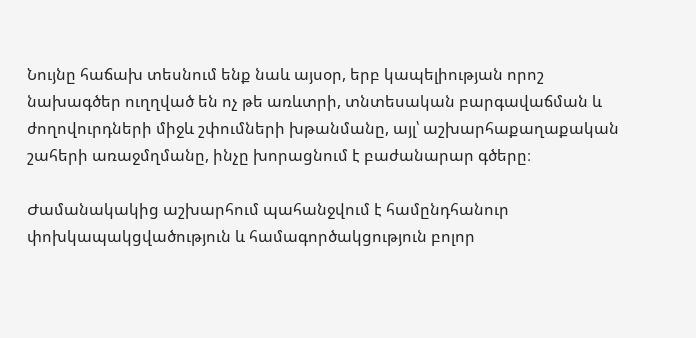Նույնը հաճախ տեսնում ենք նաև այսօր, երբ կապելիության որոշ նախագծեր ուղղված են ոչ թե առևտրի, տնտեսական բարգավաճման և ժողովուրդների միջև շփումների խթանմանը, այլ՝ աշխարհաքաղաքական շահերի առաջմղմանը, ինչը խորացնում է բաժանարար գծերը։

Ժամանակակից աշխարհում պահանջվում է համընդհանուր փոխկապակցվածություն և համագործակցություն բոլոր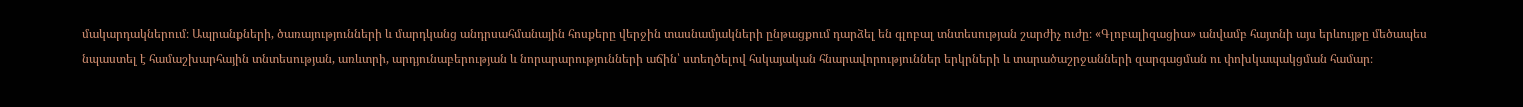մակարդակներում։ Ապրանքների, ծառայությունների և մարդկանց անդրսահմանային հոսքերը վերջին տասնամյակների ընթացքում դարձել են գլոբալ տնտեսության շարժիչ ուժը։ «Գլոբալիզացիա» անվամբ հայտնի այս երևույթը մեծապես նպաստել է համաշխարհային տնտեսության, առևտրի, արդյունաբերության և նորարարությունների աճին՝ ստեղծելով հսկայական հնարավորություններ երկրների և տարածաշրջանների զարգացման ու փոխկապակցման համար։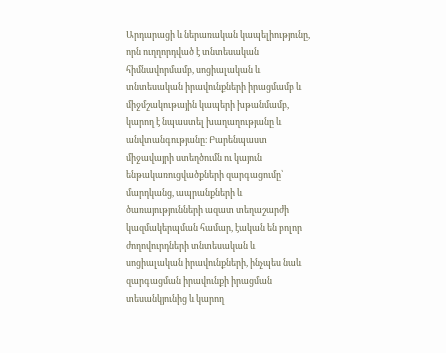Արդարացի և ներառական կապելիությունը, որն ուղղորդված է տնտեսական հիմնավորմամբ, սոցիալական և տնտեսական իրավունքների իրացմամբ և միջմշակութային կապերի խթանմամբ, կարող է նպաստել խաղաղությանը և անվտանգությանը։ Բարենպաստ միջավայրի ստեղծումն ու կայուն ենթակառուցվածքների զարգացումը՝ մարդկանց, ապրանքների և ծառայությունների ազատ տեղաշարժի կազմակերպման համար, էական են բոլոր ժողովուրդների տնտեսական և սոցիալական իրավունքների, ինչպես նաև զարգացման իրավունքի իրացման տեսանկյունից և կարող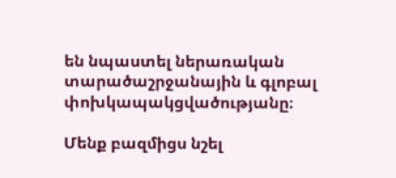են նպաստել ներառական տարածաշրջանային և գլոբալ փոխկապակցվածությանը։

Մենք բազմիցս նշել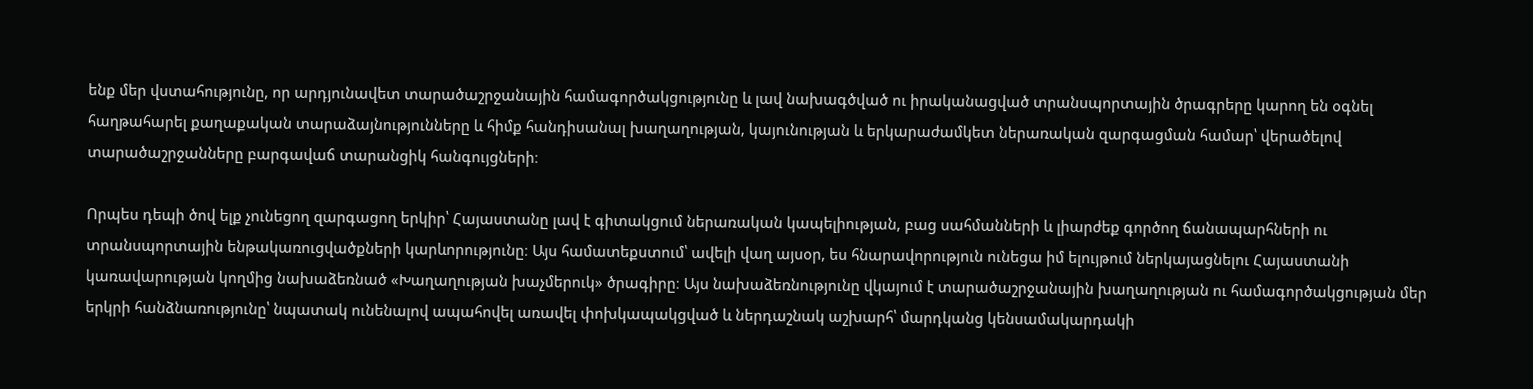ենք մեր վստահությունը, որ արդյունավետ տարածաշրջանային համագործակցությունը և լավ նախագծված ու իրականացված տրանսպորտային ծրագրերը կարող են օգնել հաղթահարել քաղաքական տարաձայնությունները և հիմք հանդիսանալ խաղաղության, կայունության և երկարաժամկետ ներառական զարգացման համար՝ վերածելով տարածաշրջանները բարգավաճ տարանցիկ հանգույցների։

Որպես դեպի ծով ելք չունեցող զարգացող երկիր՝ Հայաստանը լավ է գիտակցում ներառական կապելիության, բաց սահմանների և լիարժեք գործող ճանապարհների ու տրանսպորտային ենթակառուցվածքների կարևորությունը։ Այս համատեքստում՝ ավելի վաղ այսօր, ես հնարավորություն ունեցա իմ ելույթում ներկայացնելու Հայաստանի կառավարության կողմից նախաձեռնած «Խաղաղության խաչմերուկ» ծրագիրը։ Այս նախաձեռնությունը վկայում է տարածաշրջանային խաղաղության ու համագործակցության մեր երկրի հանձնառությունը՝ նպատակ ունենալով ապահովել առավել փոխկապակցված և ներդաշնակ աշխարհ՝ մարդկանց կենսամակարդակի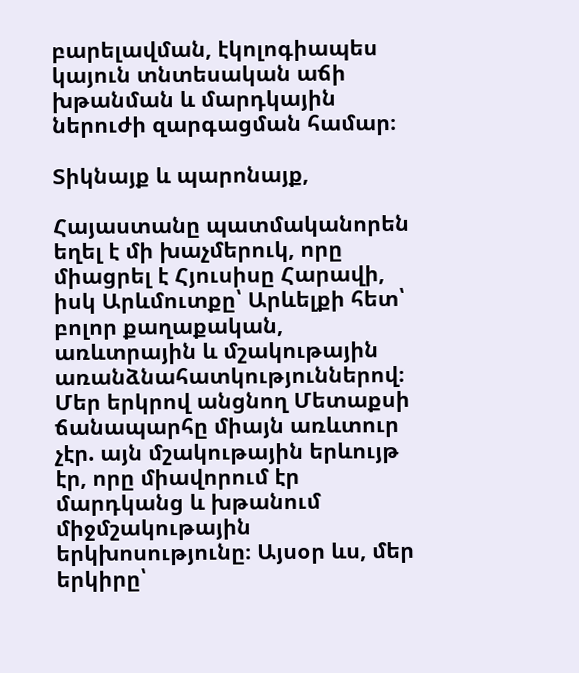բարելավման, էկոլոգիապես կայուն տնտեսական աճի խթանման և մարդկային ներուժի զարգացման համար։

Տիկնայք և պարոնայք,

Հայաստանը պատմականորեն եղել է մի խաչմերուկ, որը միացրել է Հյուսիսը Հարավի, իսկ Արևմուտքը՝ Արևելքի հետ՝ բոլոր քաղաքական, առևտրային և մշակութային առանձնահատկություններով։ Մեր երկրով անցնող Մետաքսի ճանապարհը միայն առևտուր չէր. այն մշակութային երևույթ էր, որը միավորում էր մարդկանց և խթանում միջմշակութային երկխոսությունը։ Այսօր ևս, մեր երկիրը՝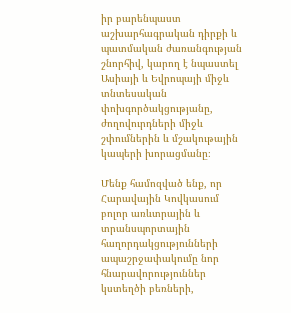իր բարենպաստ աշխարհագրական դիրքի և պատմական ժառանգության շնորհիվ, կարող է նպաստել Ասիայի և Եվրոպայի միջև տնտեսական փոխգործակցությանը, ժողովուրդների միջև շփումներին և մշակութային կապերի խորացմանը։

Մենք համոզված ենք, որ Հարավային Կովկասում բոլոր առևտրային և տրանսպորտային հաղորդակցությունների ապաշրջափակումը նոր հնարավորություններ կստեղծի բեռների,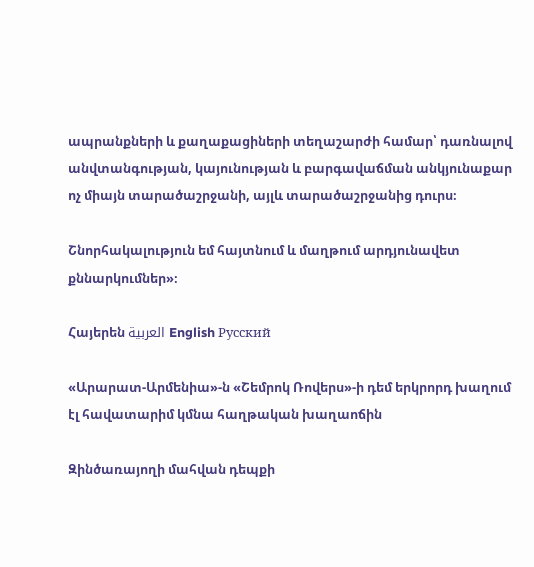ապրանքների և քաղաքացիների տեղաշարժի համար՝ դառնալով անվտանգության, կայունության և բարգավաճման անկյունաքար ոչ միայն տարածաշրջանի, այլև տարածաշրջանից դուրս։

Շնորհակալություն եմ հայտնում և մաղթում արդյունավետ քննարկումներ»։

Հայերեն العربية English Русский

«Արարատ-Արմենիա»-ն «Շեմրոկ Ռովերս»-ի դեմ երկրորդ խաղում էլ հավատարիմ կմնա հաղթական խաղաոճին

Զինծառայողի մահվան դեպքի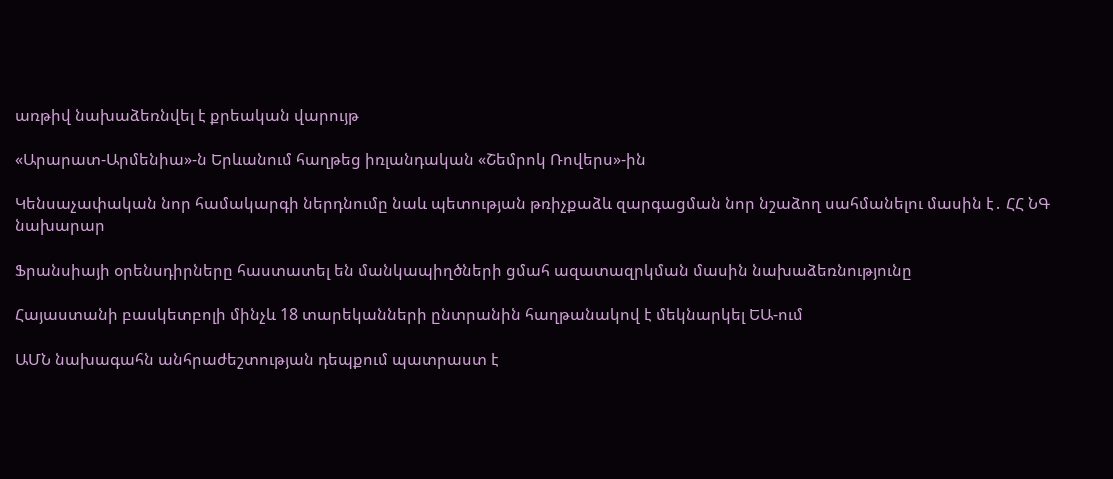առթիվ նախաձեռնվել է քրեական վարույթ

«Արարատ-Արմենիա»-ն Երևանում հաղթեց իռլանդական «Շեմրոկ Ռովերս»-ին

Կենսաչափական նոր համակարգի ներդնումը նաև պետության թռիչքաձև զարգացման նոր նշաձող սահմանելու մասին է․ ՀՀ ՆԳ նախարար

Ֆրանսիայի օրենսդիրները հաստատել են մանկապիղծների ցմահ ազատազրկման մասին նախաձեռնությունը

Հայաստանի բասկետբոլի մինչև 18 տարեկանների ընտրանին հաղթանակով է մեկնարկել ԵԱ-ում

ԱՄՆ նախագահն անհրաժեշտության դեպքում պատրաստ է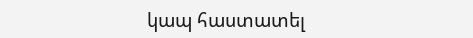կապ հաստատել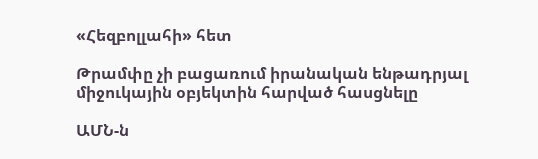«Հեզբոլլահի» հետ

Թրամփը չի բացառում իրանական ենթադրյալ միջուկային օբյեկտին հարված հասցնելը

ԱՄՆ-ն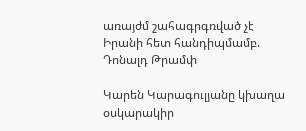առայժմ շահագրգռված չէ Իրանի հետ հանդիպմամբ. Դոնալդ Թրամփ

Կարեն Կարագուլյանը կխաղա օսկարակիր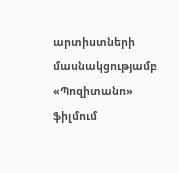արտիստների մասնակցությամբ «Պոզիտանո» ֆիլմում